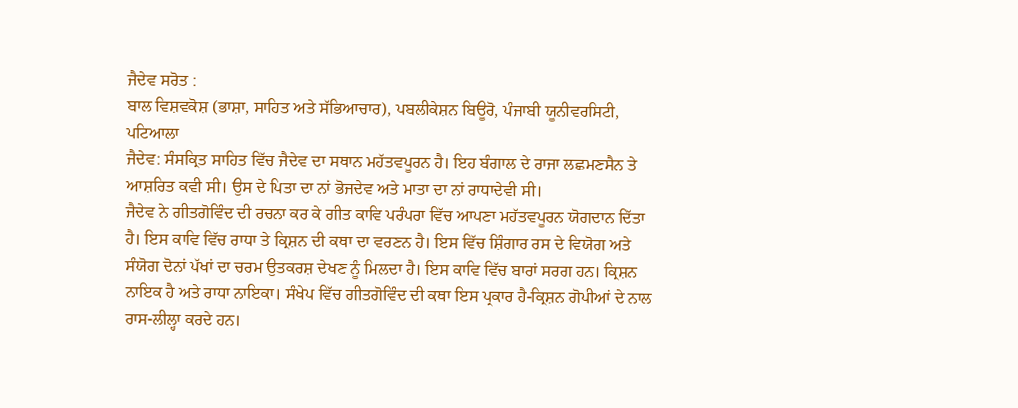ਜੈਦੇਵ ਸਰੋਤ :
ਬਾਲ ਵਿਸ਼ਵਕੋਸ਼ (ਭਾਸ਼ਾ, ਸਾਹਿਤ ਅਤੇ ਸੱਭਿਆਚਾਰ), ਪਬਲੀਕੇਸ਼ਨ ਬਿਊਰੋ, ਪੰਜਾਬੀ ਯੂਨੀਵਰਸਿਟੀ, ਪਟਿਆਲਾ
ਜੈਦੇਵ: ਸੰਸਕ੍ਰਿਤ ਸਾਹਿਤ ਵਿੱਚ ਜੈਦੇਵ ਦਾ ਸਥਾਨ ਮਹੱਤਵਪੂਰਨ ਹੈ। ਇਹ ਬੰਗਾਲ ਦੇ ਰਾਜਾ ਲਛਮਣਸੈਨ ਤੇ ਆਸ਼ਰਿਤ ਕਵੀ ਸੀ। ਉਸ ਦੇ ਪਿਤਾ ਦਾ ਨਾਂ ਭੋਜਦੇਵ ਅਤੇ ਮਾਤਾ ਦਾ ਨਾਂ ਰਾਧਾਦੇਵੀ ਸੀ।
ਜੈਦੇਵ ਨੇ ਗੀਤਗੋਵਿੰਦ ਦੀ ਰਚਨਾ ਕਰ ਕੇ ਗੀਤ ਕਾਵਿ ਪਰੰਪਰਾ ਵਿੱਚ ਆਪਣਾ ਮਹੱਤਵਪੂਰਨ ਯੋਗਦਾਨ ਦਿੱਤਾ ਹੈ। ਇਸ ਕਾਵਿ ਵਿੱਚ ਰਾਧਾ ਤੇ ਕ੍ਰਿਸ਼ਨ ਦੀ ਕਥਾ ਦਾ ਵਰਣਨ ਹੈ। ਇਸ ਵਿੱਚ ਸ਼ਿੰਗਾਰ ਰਸ ਦੇ ਵਿਯੋਗ ਅਤੇ ਸੰਯੋਗ ਦੋਨਾਂ ਪੱਖਾਂ ਦਾ ਚਰਮ ਉਤਕਰਸ਼ ਦੇਖਣ ਨੂੰ ਮਿਲਦਾ ਹੈ। ਇਸ ਕਾਵਿ ਵਿੱਚ ਬਾਰਾਂ ਸਰਗ ਹਨ। ਕ੍ਰਿਸ਼ਨ ਨਾਇਕ ਹੈ ਅਤੇ ਰਾਧਾ ਨਾਇਕਾ। ਸੰਖੇਪ ਵਿੱਚ ਗੀਤਗੋਵਿੰਦ ਦੀ ਕਥਾ ਇਸ ਪ੍ਰਕਾਰ ਹੈ-ਕ੍ਰਿਸ਼ਨ ਗੋਪੀਆਂ ਦੇ ਨਾਲ ਰਾਸ-ਲੀਲ੍ਹਾ ਕਰਦੇ ਹਨ।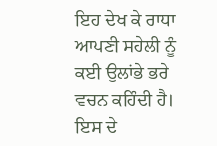ਇਹ ਦੇਖ ਕੇ ਰਾਧਾ ਆਪਣੀ ਸਹੇਲੀ ਨੂੰ ਕਈ ਉਲਾਂਭੇ ਭਰੇ ਵਚਨ ਕਹਿੰਦੀ ਹੈ। ਇਸ ਦੇ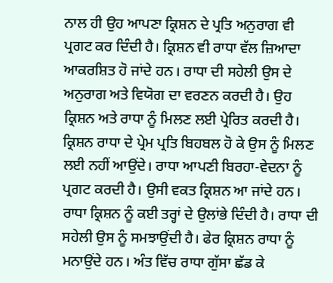ਨਾਲ ਹੀ ਉਹ ਆਪਣਾ ਕ੍ਰਿਸ਼ਨ ਦੇ ਪ੍ਰਤਿ ਅਨੁਰਾਗ ਵੀ ਪ੍ਰਗਟ ਕਰ ਦਿੰਦੀ ਹੈ। ਕ੍ਰਿਸ਼ਨ ਵੀ ਰਾਧਾ ਵੱਲ ਜ਼ਿਆਦਾ ਆਕਰਸ਼ਿਤ ਹੋ ਜਾਂਦੇ ਹਨ। ਰਾਧਾ ਦੀ ਸਹੇਲੀ ਉਸ ਦੇ ਅਨੁਰਾਗ ਅਤੇ ਵਿਯੋਗ ਦਾ ਵਰਣਨ ਕਰਦੀ ਹੈ। ਉਹ ਕ੍ਰਿਸ਼ਨ ਅਤੇ ਰਾਧਾ ਨੂੰ ਮਿਲਣ ਲਈ ਪ੍ਰੇਰਿਤ ਕਰਦੀ ਹੈ। ਕ੍ਰਿਸ਼ਨ ਰਾਧਾ ਦੇ ਪ੍ਰੇਮ ਪ੍ਰਤਿ ਬਿਹਬਲ ਹੋ ਕੇ ਉਸ ਨੂੰ ਮਿਲਣ ਲਈ ਨਹੀਂ ਆਉਂਦੇ। ਰਾਧਾ ਆਪਣੀ ਬਿਰਹਾ-ਵੇਦਨਾ ਨੂੰ ਪ੍ਰਗਟ ਕਰਦੀ ਹੈ। ਉਸੀ ਵਕਤ ਕ੍ਰਿਸ਼ਨ ਆ ਜਾਂਦੇ ਹਨ। ਰਾਧਾ ਕ੍ਰਿਸ਼ਨ ਨੂੰ ਕਈ ਤਰ੍ਹਾਂ ਦੇ ਉਲਾਂਭੇ ਦਿੰਦੀ ਹੈ। ਰਾਧਾ ਦੀ ਸਹੇਲੀ ਉਸ ਨੂੰ ਸਮਝਾਉਂਦੀ ਹੈ। ਫੇਰ ਕ੍ਰਿਸ਼ਨ ਰਾਧਾ ਨੂੰ ਮਨਾਉਂਦੇ ਹਨ। ਅੰਤ ਵਿੱਚ ਰਾਧਾ ਗੁੱਸਾ ਛੱਡ ਕੇ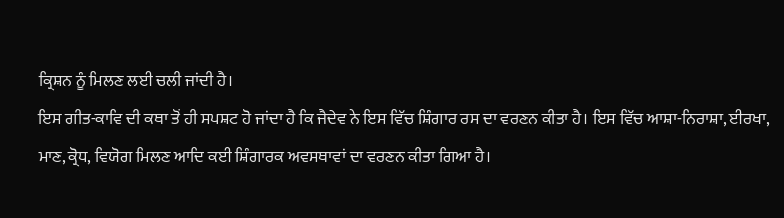ਕ੍ਰਿਸ਼ਨ ਨੂੰ ਮਿਲਣ ਲਈ ਚਲੀ ਜਾਂਦੀ ਹੈ।
ਇਸ ਗੀਤ-ਕਾਵਿ ਦੀ ਕਥਾ ਤੋਂ ਹੀ ਸਪਸ਼ਟ ਹੋ ਜਾਂਦਾ ਹੈ ਕਿ ਜੈਦੇਵ ਨੇ ਇਸ ਵਿੱਚ ਸ਼ਿੰਗਾਰ ਰਸ ਦਾ ਵਰਣਨ ਕੀਤਾ ਹੈ। ਇਸ ਵਿੱਚ ਆਸ਼ਾ-ਨਿਰਾਸ਼ਾ, ਈਰਖਾ, ਮਾਣ, ਕ੍ਰੋਧ, ਵਿਯੋਗ ਮਿਲਣ ਆਦਿ ਕਈ ਸ਼ਿੰਗਾਰਕ ਅਵਸਥਾਵਾਂ ਦਾ ਵਰਣਨ ਕੀਤਾ ਗਿਆ ਹੈ।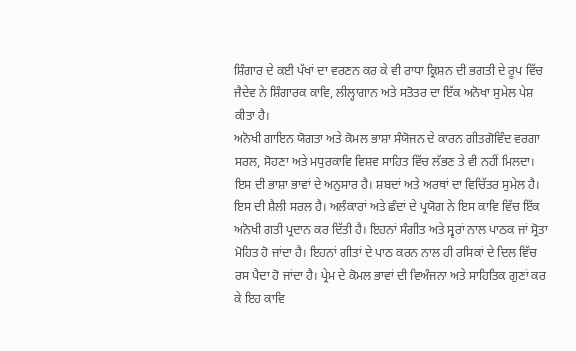ਸ਼ਿੰਗਾਰ ਦੇ ਕਈ ਪੱਖਾਂ ਦਾ ਵਰਣਨ ਕਰ ਕੇ ਵੀ ਰਾਧਾ ਕ੍ਰਿਸ਼ਨ ਦੀ ਭਗਤੀ ਦੇ ਰੂਪ ਵਿੱਚ ਜੈਦੇਵ ਨੇ ਸ਼ਿੰਗਾਰਕ ਕਾਵਿ, ਲੀਲ੍ਹਾਗਾਨ ਅਤੇ ਸਤੋਤਰ ਦਾ ਇੱਕ ਅਨੋਖਾ ਸੁਮੇਲ ਪੇਸ਼ ਕੀਤਾ ਹੈ।
ਅਨੋਖੀ ਗਾਇਨ ਯੋਗਤਾ ਅਤੇ ਕੋਮਲ ਭਾਸ਼ਾ ਸੰਯੋਜਨ ਦੇ ਕਾਰਨ ਗੀਤਗੋਵਿੰਦ ਵਰਗਾ ਸਰਲ, ਸੋਹਣਾ ਅਤੇ ਮਧੁਰਕਾਵਿ ਵਿਸ਼ਵ ਸਾਹਿਤ ਵਿੱਚ ਲੱਭਣ ਤੇ ਵੀ ਨਹੀਂ ਮਿਲਦਾ। ਇਸ ਦੀ ਭਾਸ਼ਾ ਭਾਵਾਂ ਦੇ ਅਨੁਸਾਰ ਹੈ। ਸ਼ਬਦਾਂ ਅਤੇ ਅਰਥਾਂ ਦਾ ਵਿਚਿੱਤਰ ਸੁਮੇਲ ਹੈ। ਇਸ ਦੀ ਸ਼ੈਲੀ ਸਰਲ ਹੈ। ਅਲੰਕਾਰਾਂ ਅਤੇ ਛੰਦਾਂ ਦੇ ਪ੍ਰਯੋਗ ਨੇ ਇਸ ਕਾਵਿ ਵਿੱਚ ਇੱਕ ਅਨੋਖੀ ਗਤੀ ਪ੍ਰਦਾਨ ਕਰ ਦਿੱਤੀ ਹੈ। ਇਹਨਾਂ ਸੰਗੀਤ ਅਤੇ ਸ੍ਵਰਾਂ ਨਾਲ ਪਾਠਕ ਜਾਂ ਸ੍ਰੋਤਾ ਮੋਹਿਤ ਹੋ ਜਾਂਦਾ ਹੈ। ਇਹਨਾਂ ਗੀਤਾਂ ਦੇ ਪਾਠ ਕਰਨ ਨਾਲ ਹੀ ਰਸਿਕਾਂ ਦੇ ਦਿਲ ਵਿੱਚ ਰਸ ਪੈਦਾ ਹੋ ਜਾਂਦਾ ਹੈ। ਪ੍ਰੇਮ ਦੇ ਕੋਮਲ ਭਾਵਾਂ ਦੀ ਵਿਅੰਜਨਾ ਅਤੇ ਸਾਹਿਤਿਕ ਗੁਣਾਂ ਕਰ ਕੇ ਇਹ ਕਾਵਿ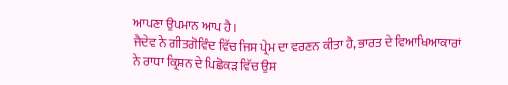ਆਪਣਾ ਉਪਮਾਨ ਆਪ ਹੈ।
ਜੈਦੇਵ ਨੇ ਗੀਤਗੋਵਿੰਦ ਵਿੱਚ ਜਿਸ ਪ੍ਰੇਮ ਦਾ ਵਰਣਨ ਕੀਤਾ ਹੈ, ਭਾਰਤ ਦੇ ਵਿਆਖਿਆਕਾਰਾਂ ਨੇ ਰਾਧਾ ਕ੍ਰਿਸ਼ਨ ਦੇ ਪਿਛੋਕੜ ਵਿੱਚ ਉਸ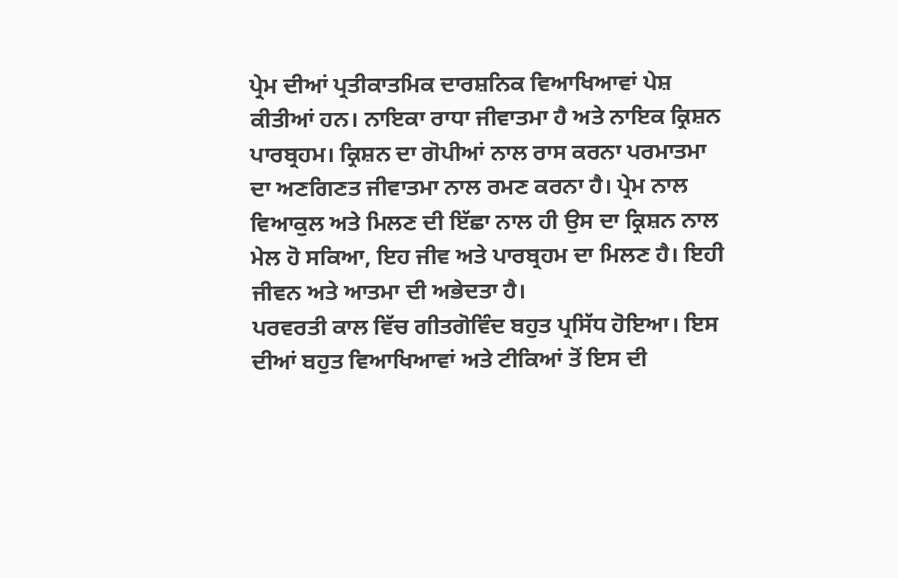ਪ੍ਰੇਮ ਦੀਆਂ ਪ੍ਰਤੀਕਾਤਮਿਕ ਦਾਰਸ਼ਨਿਕ ਵਿਆਖਿਆਵਾਂ ਪੇਸ਼ ਕੀਤੀਆਂ ਹਨ। ਨਾਇਕਾ ਰਾਧਾ ਜੀਵਾਤਮਾ ਹੈ ਅਤੇ ਨਾਇਕ ਕ੍ਰਿਸ਼ਨ ਪਾਰਬ੍ਰਹਮ। ਕ੍ਰਿਸ਼ਨ ਦਾ ਗੋਪੀਆਂ ਨਾਲ ਰਾਸ ਕਰਨਾ ਪਰਮਾਤਮਾ ਦਾ ਅਣਗਿਣਤ ਜੀਵਾਤਮਾ ਨਾਲ ਰਮਣ ਕਰਨਾ ਹੈ। ਪ੍ਰੇਮ ਨਾਲ ਵਿਆਕੁਲ ਅਤੇ ਮਿਲਣ ਦੀ ਇੱਛਾ ਨਾਲ ਹੀ ਉਸ ਦਾ ਕ੍ਰਿਸ਼ਨ ਨਾਲ ਮੇਲ ਹੋ ਸਕਿਆ, ਇਹ ਜੀਵ ਅਤੇ ਪਾਰਬ੍ਰਹਮ ਦਾ ਮਿਲਣ ਹੈ। ਇਹੀ ਜੀਵਨ ਅਤੇ ਆਤਮਾ ਦੀ ਅਭੇਦਤਾ ਹੈ।
ਪਰਵਰਤੀ ਕਾਲ ਵਿੱਚ ਗੀਤਗੋਵਿੰਦ ਬਹੁਤ ਪ੍ਰਸਿੱਧ ਹੋਇਆ। ਇਸ ਦੀਆਂ ਬਹੁਤ ਵਿਆਖਿਆਵਾਂ ਅਤੇ ਟੀਕਿਆਂ ਤੋਂ ਇਸ ਦੀ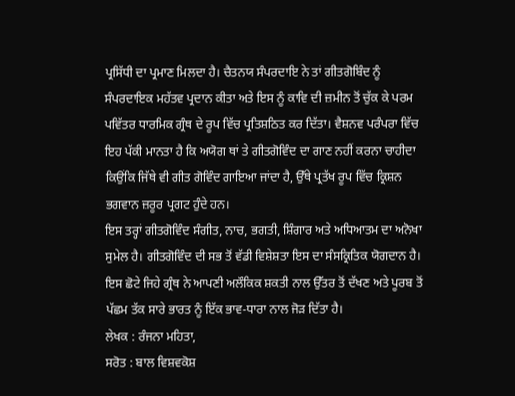ਪ੍ਰਸਿੱਧੀ ਦਾ ਪ੍ਰਮਾਣ ਮਿਲਦਾ ਹੈ। ਚੈਤਨਯ ਸੰਪਰਦਾਇ ਨੇ ਤਾਂ ਗੀਤਗੋਬਿੰਦ ਨੂੰ ਸੰਪਰਦਾਇਕ ਮਹੱਤਵ ਪ੍ਰਦਾਨ ਕੀਤਾ ਅਤੇ ਇਸ ਨੂੰ ਕਾਵਿ ਦੀ ਜ਼ਮੀਨ ਤੋਂ ਚੁੱਕ ਕੇ ਪਰਮ ਪਵਿੱਤਰ ਧਾਰਮਿਕ ਗ੍ਰੰਥ ਦੇ ਰੂਪ ਵਿੱਚ ਪ੍ਰਤਿਸ਼ਠਿਤ ਕਰ ਦਿੱਤਾ। ਵੈਸ਼ਨਵ ਪਰੰਪਰਾ ਵਿੱਚ ਇਹ ਪੱਕੀ ਮਾਨਤਾ ਹੈ ਕਿ ਅਯੋਗ ਥਾਂ ਤੇ ਗੀਤਗੋਵਿੰਦ ਦਾ ਗਾਣ ਨਹੀਂ ਕਰਨਾ ਚਾਹੀਦਾ ਕਿਉਂਕਿ ਜਿੱਥੇ ਵੀ ਗੀਤ ਗੋਵਿੰਦ ਗਾਇਆ ਜਾਂਦਾ ਹੈ, ਉੱਥੇ ਪ੍ਰਤੱਖ ਰੂਪ ਵਿੱਚ ਕ੍ਰਿਸ਼ਨ ਭਗਵਾਨ ਜ਼ਰੂਰ ਪ੍ਰਗਟ ਹੁੰਦੇ ਹਨ।
ਇਸ ਤਰ੍ਹਾਂ ਗੀਤਗੋਵਿੰਦ ਸੰਗੀਤ, ਨਾਚ, ਭਗਤੀ, ਸ਼ਿੰਗਾਰ ਅਤੇ ਅਧਿਆਤਮ ਦਾ ਅਨੋਖਾ ਸੁਮੇਲ ਹੈ। ਗੀਤਗੋਵਿੰਦ ਦੀ ਸਭ ਤੋਂ ਵੱਡੀ ਵਿਸ਼ੇਸ਼ਤਾ ਇਸ ਦਾ ਸੰਸਕ੍ਰਿਤਿਕ ਯੋਗਦਾਨ ਹੈ। ਇਸ ਛੋਟੇ ਜਿਹੇ ਗ੍ਰੰਥ ਨੇ ਆਪਣੀ ਅਲੌਕਿਕ ਸ਼ਕਤੀ ਨਾਲ ਉੱਤਰ ਤੋਂ ਦੱਖਣ ਅਤੇ ਪੂਰਬ ਤੋਂ ਪੱਛਮ ਤੱਕ ਸਾਰੇ ਭਾਰਤ ਨੂੰ ਇੱਕ ਭਾਵ-ਧਾਰਾ ਨਾਲ ਜੋੜ ਦਿੱਤਾ ਹੈ।
ਲੇਖਕ : ਰੰਜਨਾ ਮਹਿਤਾ,
ਸਰੋਤ : ਬਾਲ ਵਿਸ਼ਵਕੋਸ਼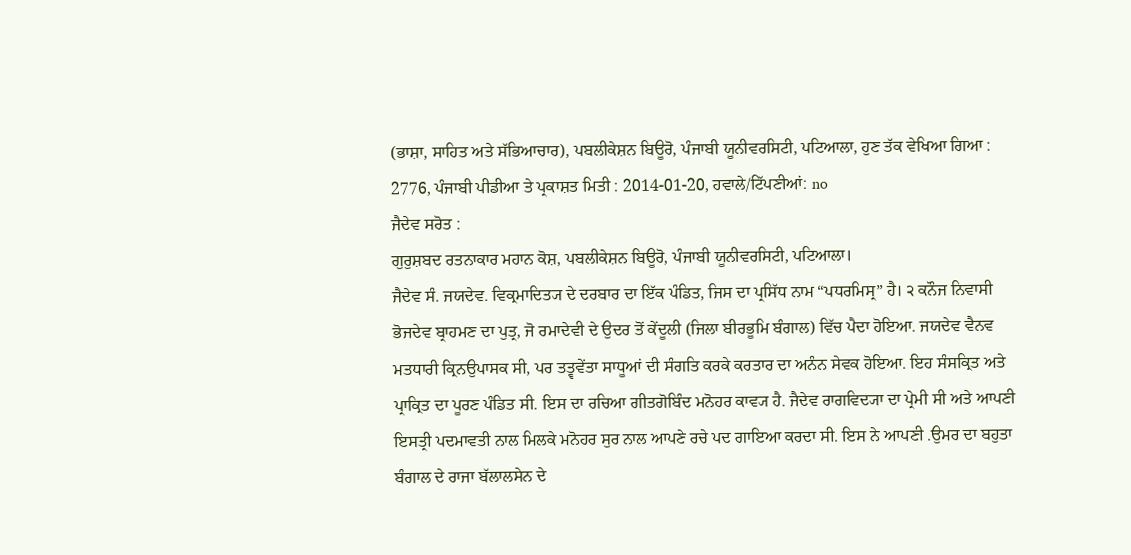(ਭਾਸ਼ਾ, ਸਾਹਿਤ ਅਤੇ ਸੱਭਿਆਚਾਰ), ਪਬਲੀਕੇਸ਼ਨ ਬਿਊਰੋ, ਪੰਜਾਬੀ ਯੂਨੀਵਰਸਿਟੀ, ਪਟਿਆਲਾ, ਹੁਣ ਤੱਕ ਵੇਖਿਆ ਗਿਆ : 2776, ਪੰਜਾਬੀ ਪੀਡੀਆ ਤੇ ਪ੍ਰਕਾਸ਼ਤ ਮਿਤੀ : 2014-01-20, ਹਵਾਲੇ/ਟਿੱਪਣੀਆਂ: no
ਜੈਦੇਵ ਸਰੋਤ :
ਗੁਰੁਸ਼ਬਦ ਰਤਨਾਕਾਰ ਮਹਾਨ ਕੋਸ਼, ਪਬਲੀਕੇਸ਼ਨ ਬਿਊਰੋ, ਪੰਜਾਬੀ ਯੂਨੀਵਰਸਿਟੀ, ਪਟਿਆਲਾ।
ਜੈਦੇਵ ਸੰ. ਜਯਦੇਵ. ਵਿਕ੍ਰਮਾਦਿਤ੍ਯ ਦੇ ਦਰਬਾਰ ਦਾ ਇੱਕ ਪੰਡਿਤ, ਜਿਸ ਦਾ ਪ੍ਰਸਿੱਧ ਨਾਮ “ਪਧਰਮਿਸ੍ਰ” ਹੈ। ੨ ਕਨੌਜ ਨਿਵਾਸੀ ਭੋਜਦੇਵ ਬ੍ਰਾਹਮਣ ਦਾ ਪੁਤ੍ਰ, ਜੋ ਰਮਾਦੇਵੀ ਦੇ ਉਦਰ ਤੋਂ ਕੇਂਦੂਲੀ (ਜਿਲਾ ਬੀਰਭੂਮਿ ਬੰਗਾਲ) ਵਿੱਚ ਪੈਦਾ ਹੋਇਆ. ਜਯਦੇਵ ਵੈਨਵ ਮਤਧਾਰੀ ਕ੍ਰਿਨਉਪਾਸਕ ਸੀ, ਪਰ ਤਤ੍ਵਵੇਂਤਾ ਸਾਧੂਆਂ ਦੀ ਸੰਗਤਿ ਕਰਕੇ ਕਰਤਾਰ ਦਾ ਅਨੰਨ ਸੇਵਕ ਹੋਇਆ. ਇਹ ਸੰਸਕ੍ਰਿਤ ਅਤੇ ਪ੍ਰਾਕ੍ਰਿਤ ਦਾ ਪੂਰਣ ਪੰਡਿਤ ਸੀ. ਇਸ ਦਾ ਰਚਿਆ ਗੀਤਗੋਬਿੰਦ ਮਨੋਹਰ ਕਾਵ੍ਯ ਹੈ. ਜੈਦੇਵ ਰਾਗਵਿਦ੍ਯਾ ਦਾ ਪ੍ਰੇਮੀ ਸੀ ਅਤੇ ਆਪਣੀ ਇਸਤ੍ਰੀ ਪਦਮਾਵਤੀ ਨਾਲ ਮਿਲਕੇ ਮਨੋਹਰ ਸੁਰ ਨਾਲ ਆਪਣੇ ਰਚੇ ਪਦ ਗਾਇਆ ਕਰਦਾ ਸੀ. ਇਸ ਨੇ ਆਪਣੀ .ਉਮਰ ਦਾ ਬਹੁਤਾ ਬੰਗਾਲ ਦੇ ਰਾਜਾ ਬੱਲਾਲਸੇਨ ਦੇ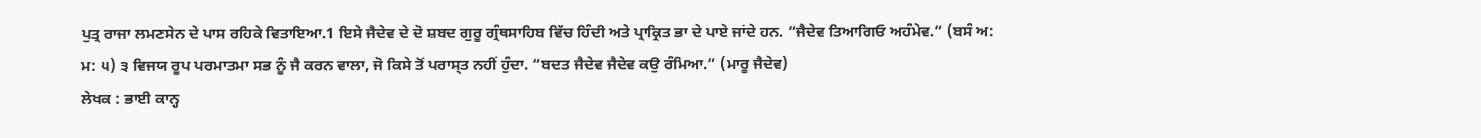ਪੁਤ੍ਰ ਰਾਜਾ ਲਮਣਸੇਨ ਦੇ ਪਾਸ ਰਹਿਕੇ ਵਿਤਾਇਆ.1 ਇਸੇ ਜੈਦੇਵ ਦੇ ਦੋ ਸ਼ਬਦ ਗੁਰੂ ਗ੍ਰੰਥਸਾਹਿਬ ਵਿੱਚ ਹਿੰਦੀ ਅਤੇ ਪ੍ਰਾਕ੍ਰਿਤ ਭਾ ਦੇ ਪਾਏ ਜਾਂਦੇ ਹਨ. “ਜੈਦੇਵ ਤਿਆਗਿਓ ਅਹੰਮੇਵ.” (ਬਸੰ ਅ: ਮ: ੫) ੩ ਵਿਜਯ ਰੂਪ ਪਰਮਾਤਮਾ ਸਭ ਨੂੰ ਜੈ ਕਰਨ ਵਾਲਾ, ਜੋ ਕਿਸੇ ਤੋਂ ਪਰਾਸ੍ਤ ਨਹੀਂ ਹੁੰਦਾ. “ਬਦਤ ਜੈਦੇਵ ਜੈਦੇਵ ਕਉ ਰੰਮਿਆ.” (ਮਾਰੂ ਜੈਦੇਵ)
ਲੇਖਕ : ਭਾਈ ਕਾਨ੍ਹ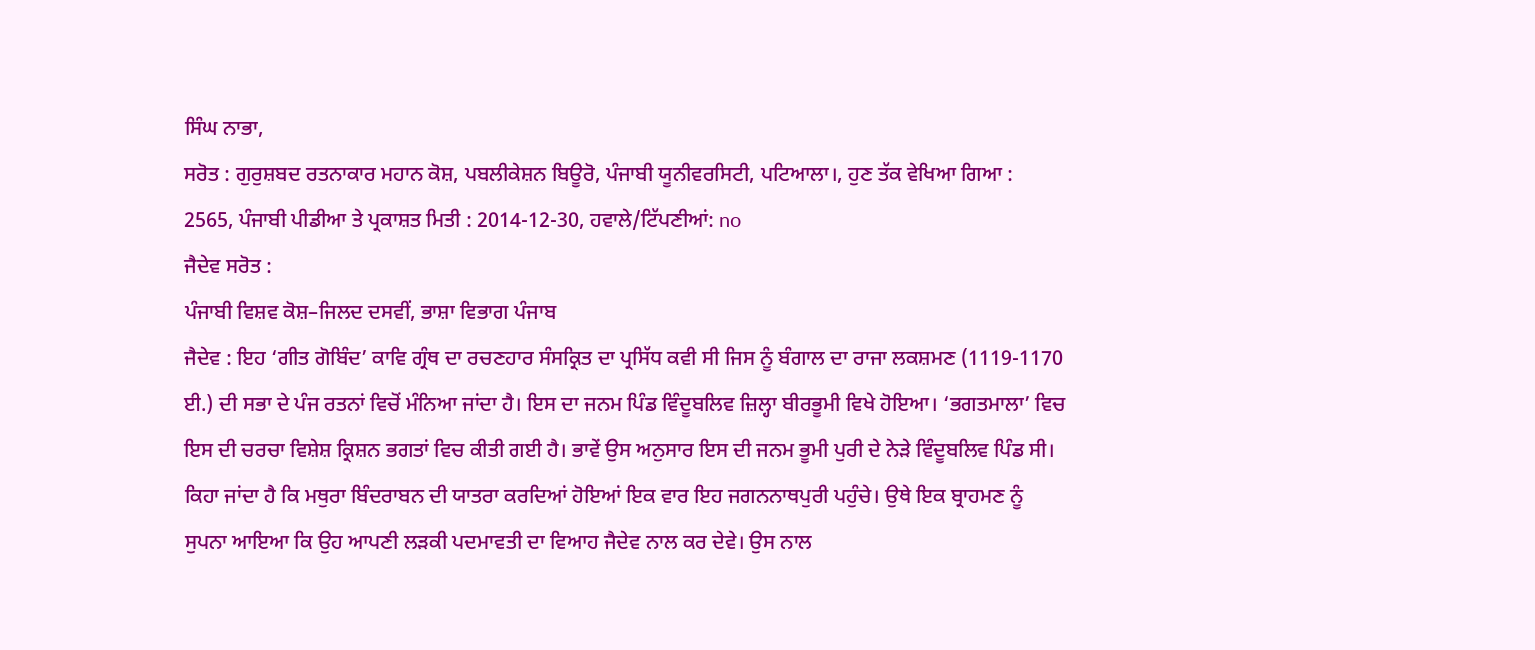ਸਿੰਘ ਨਾਭਾ,
ਸਰੋਤ : ਗੁਰੁਸ਼ਬਦ ਰਤਨਾਕਾਰ ਮਹਾਨ ਕੋਸ਼, ਪਬਲੀਕੇਸ਼ਨ ਬਿਊਰੋ, ਪੰਜਾਬੀ ਯੂਨੀਵਰਸਿਟੀ, ਪਟਿਆਲਾ।, ਹੁਣ ਤੱਕ ਵੇਖਿਆ ਗਿਆ : 2565, ਪੰਜਾਬੀ ਪੀਡੀਆ ਤੇ ਪ੍ਰਕਾਸ਼ਤ ਮਿਤੀ : 2014-12-30, ਹਵਾਲੇ/ਟਿੱਪਣੀਆਂ: no
ਜੈਦੇਵ ਸਰੋਤ :
ਪੰਜਾਬੀ ਵਿਸ਼ਵ ਕੋਸ਼–ਜਿਲਦ ਦਸਵੀਂ, ਭਾਸ਼ਾ ਵਿਭਾਗ ਪੰਜਾਬ
ਜੈਦੇਵ : ਇਹ ‘ਗੀਤ ਗੋਬਿੰਦ’ ਕਾਵਿ ਗ੍ਰੰਥ ਦਾ ਰਚਣਹਾਰ ਸੰਸਕ੍ਰਿਤ ਦਾ ਪ੍ਰਸਿੱਧ ਕਵੀ ਸੀ ਜਿਸ ਨੂੰ ਬੰਗਾਲ ਦਾ ਰਾਜਾ ਲਕਸ਼ਮਣ (1119-1170 ਈ.) ਦੀ ਸਭਾ ਦੇ ਪੰਜ ਰਤਨਾਂ ਵਿਚੋਂ ਮੰਨਿਆ ਜਾਂਦਾ ਹੈ। ਇਸ ਦਾ ਜਨਮ ਪਿੰਡ ਵਿੰਦੂਬਲਿਵ ਜ਼ਿਲ੍ਹਾ ਬੀਰਭੂਮੀ ਵਿਖੇ ਹੋਇਆ। ‘ਭਗਤਮਾਲਾ’ ਵਿਚ ਇਸ ਦੀ ਚਰਚਾ ਵਿਸ਼ੇਸ਼ ਕ੍ਰਿਸ਼ਨ ਭਗਤਾਂ ਵਿਚ ਕੀਤੀ ਗਈ ਹੈ। ਭਾਵੇਂ ਉਸ ਅਨੁਸਾਰ ਇਸ ਦੀ ਜਨਮ ਭੂਮੀ ਪੁਰੀ ਦੇ ਨੇੜੇ ਵਿੰਦੂਬਲਿਵ ਪਿੰਡ ਸੀ। ਕਿਹਾ ਜਾਂਦਾ ਹੈ ਕਿ ਮਥੁਰਾ ਬਿੰਦਰਾਬਨ ਦੀ ਯਾਤਰਾ ਕਰਦਿਆਂ ਹੋਇਆਂ ਇਕ ਵਾਰ ਇਹ ਜਗਨਨਾਥਪੁਰੀ ਪਹੁੰਚੇ। ਉਥੇ ਇਕ ਬ੍ਰਾਹਮਣ ਨੂੰ ਸੁਪਨਾ ਆਇਆ ਕਿ ਉਹ ਆਪਣੀ ਲੜਕੀ ਪਦਮਾਵਤੀ ਦਾ ਵਿਆਹ ਜੈਦੇਵ ਨਾਲ ਕਰ ਦੇਵੇ। ਉਸ ਨਾਲ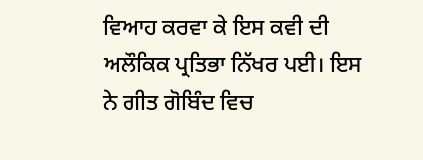ਵਿਆਹ ਕਰਵਾ ਕੇ ਇਸ ਕਵੀ ਦੀ ਅਲੌਕਿਕ ਪ੍ਰਤਿਭਾ ਨਿੱਖਰ ਪਈ। ਇਸ ਨੇ ਗੀਤ ਗੋਬਿੰਦ ਵਿਚ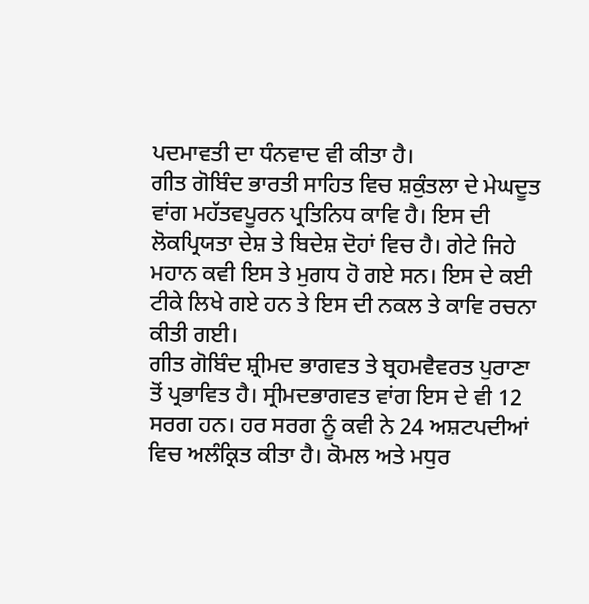ਪਦਮਾਵਤੀ ਦਾ ਧੰਨਵਾਦ ਵੀ ਕੀਤਾ ਹੈ।
ਗੀਤ ਗੋਬਿੰਦ ਭਾਰਤੀ ਸਾਹਿਤ ਵਿਚ ਸ਼ਕੁੰਤਲਾ ਦੇ ਮੇਘਦੂਤ ਵਾਂਗ ਮਹੱਤਵਪੂਰਨ ਪ੍ਰਤਿਨਿਧ ਕਾਵਿ ਹੈ। ਇਸ ਦੀ ਲੋਕਪ੍ਰਿਯਤਾ ਦੇਸ਼ ਤੇ ਬਿਦੇਸ਼ ਦੋਹਾਂ ਵਿਚ ਹੈ। ਗੇਟੇ ਜਿਹੇ ਮਹਾਨ ਕਵੀ ਇਸ ਤੇ ਮੁਗਧ ਹੋ ਗਏ ਸਨ। ਇਸ ਦੇ ਕਈ ਟੀਕੇ ਲਿਖੇ ਗਏ ਹਨ ਤੇ ਇਸ ਦੀ ਨਕਲ ਤੇ ਕਾਵਿ ਰਚਨਾ ਕੀਤੀ ਗਈ।
ਗੀਤ ਗੋਬਿੰਦ ਸ਼੍ਰੀਮਦ ਭਾਗਵਤ ਤੇ ਬ੍ਰਹਮਵੈਵਰਤ ਪੁਰਾਣਾ ਤੋਂ ਪ੍ਰਭਾਵਿਤ ਹੈ। ਸ੍ਰੀਮਦਭਾਗਵਤ ਵਾਂਗ ਇਸ ਦੇ ਵੀ 12 ਸਰਗ ਹਨ। ਹਰ ਸਰਗ ਨੂੰ ਕਵੀ ਨੇ 24 ਅਸ਼ਟਪਦੀਆਂ ਵਿਚ ਅਲੰਕ੍ਰਿਤ ਕੀਤਾ ਹੈ। ਕੋਮਲ ਅਤੇ ਮਧੁਰ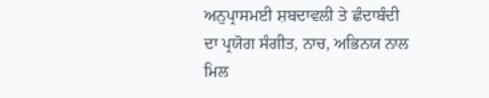ਅਨੁਪ੍ਰਾਸਮਈ ਸ਼ਬਦਾਵਲੀ ਤੇ ਛੰਦਾਬੰਦੀ ਦਾ ਪ੍ਰਯੋਗ ਸੰਗੀਤ, ਨਾਚ, ਅਭਿਨਯ ਨਾਲ ਮਿਲ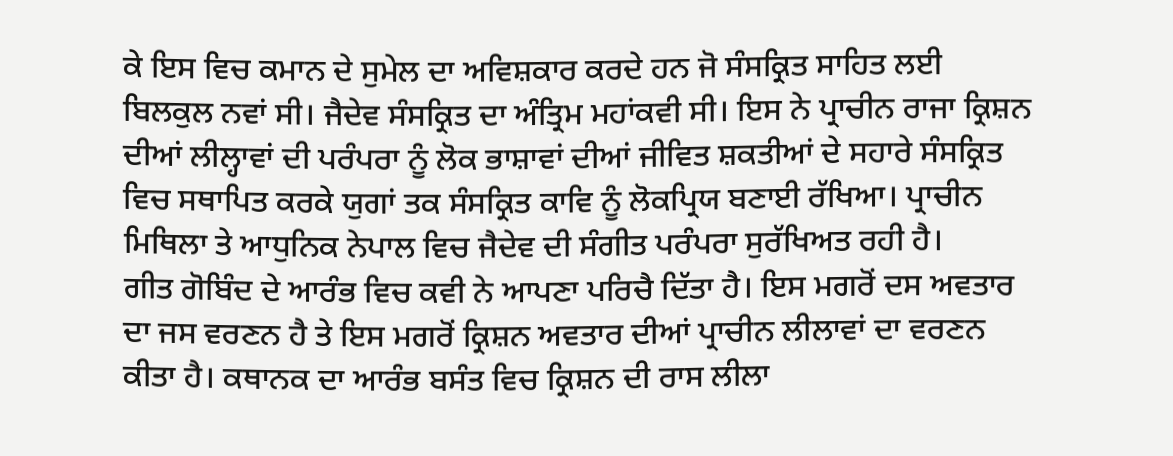ਕੇ ਇਸ ਵਿਚ ਕਮਾਨ ਦੇ ਸੁਮੇਲ ਦਾ ਅਵਿਸ਼ਕਾਰ ਕਰਦੇ ਹਨ ਜੋ ਸੰਸਕ੍ਰਿਤ ਸਾਹਿਤ ਲਈ ਬਿਲਕੁਲ ਨਵਾਂ ਸੀ। ਜੈਦੇਵ ਸੰਸਕ੍ਰਿਤ ਦਾ ਅੰਤ੍ਰਿਮ ਮਹਾਂਕਵੀ ਸੀ। ਇਸ ਨੇ ਪ੍ਰਾਚੀਨ ਰਾਜਾ ਕ੍ਰਿਸ਼ਨ ਦੀਆਂ ਲੀਲ੍ਹਾਵਾਂ ਦੀ ਪਰੰਪਰਾ ਨੂੰ ਲੋਕ ਭਾਸ਼ਾਵਾਂ ਦੀਆਂ ਜੀਵਿਤ ਸ਼ਕਤੀਆਂ ਦੇ ਸਹਾਰੇ ਸੰਸਕ੍ਰਿਤ ਵਿਚ ਸਥਾਪਿਤ ਕਰਕੇ ਯੁਗਾਂ ਤਕ ਸੰਸਕ੍ਰਿਤ ਕਾਵਿ ਨੂੰ ਲੋਕਪ੍ਰਿਯ ਬਣਾਈ ਰੱਖਿਆ। ਪ੍ਰਾਚੀਨ ਮਿਥਿਲਾ ਤੇ ਆਧੁਨਿਕ ਨੇਪਾਲ ਵਿਚ ਜੈਦੇਵ ਦੀ ਸੰਗੀਤ ਪਰੰਪਰਾ ਸੁਰੱਖਿਅਤ ਰਹੀ ਹੈ।
ਗੀਤ ਗੋਬਿੰਦ ਦੇ ਆਰੰਭ ਵਿਚ ਕਵੀ ਨੇ ਆਪਣਾ ਪਰਿਚੈ ਦਿੱਤਾ ਹੈ। ਇਸ ਮਗਰੋਂ ਦਸ ਅਵਤਾਰ ਦਾ ਜਸ ਵਰਣਨ ਹੈ ਤੇ ਇਸ ਮਗਰੋਂ ਕ੍ਰਿਸ਼ਨ ਅਵਤਾਰ ਦੀਆਂ ਪ੍ਰਾਚੀਨ ਲੀਲਾਵਾਂ ਦਾ ਵਰਣਨ ਕੀਤਾ ਹੈ। ਕਥਾਨਕ ਦਾ ਆਰੰਭ ਬਸੰਤ ਵਿਚ ਕ੍ਰਿਸ਼ਨ ਦੀ ਰਾਸ ਲੀਲਾ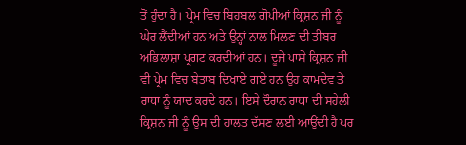ਤੋਂ ਹੁੰਦਾ ਹੈ। ਪ੍ਰੇਮ ਵਿਚ ਬਿਹਬਲ ਗੋਪੀਆਂ ਕ੍ਰਿਸ਼ਨ ਜੀ ਨੂੰ ਘੇਰ ਲੈਂਦੀਆਂ ਹਨ ਅਤੇ ਉਨ੍ਹਾਂ ਨਾਲ ਮਿਲਣ ਦੀ ਤੀਬਰ ਅਭਿਲਾਸ਼ਾ ਪ੍ਰਗਟ ਕਰਦੀਆਂ ਹਨ। ਦੂਜੇ ਪਾਸੇ ਕ੍ਰਿਸ਼ਨ ਜੀ ਵੀ ਪ੍ਰੇਮ ਵਿਚ ਬੇਤਾਬ ਦਿਖਾਏ ਗਏ ਹਨ ਉਹ ਕਾਮਦੇਵ ਤੇ ਰਾਧਾ ਨੂੰ ਯਾਦ ਕਰਦੇ ਹਨ। ਇਸੇ ਦੌਰਾਨ ਰਾਧਾ ਦੀ ਸਹੇਲੀ ਕ੍ਰਿਸ਼ਨ ਜੀ ਨੂੰ ਉਸ ਦੀ ਹਾਲਤ ਦੱਸਣ ਲਈ ਆਉਂਦੀ ਹੈ ਪਰ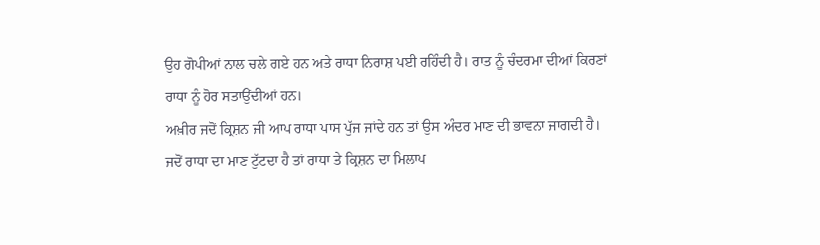ਉਹ ਗੋਪੀਆਂ ਨਾਲ ਚਲੇ ਗਏ ਹਨ ਅਤੇ ਰਾਧਾ ਨਿਰਾਸ਼ ਪਈ ਰਹਿੰਦੀ ਹੈ। ਰਾਤ ਨੂੰ ਚੰਦਰਮਾ ਦੀਆਂ ਕਿਰਣਾਂ ਰਾਧਾ ਨੂੰ ਹੋਰ ਸਤਾਉਂਦੀਆਂ ਹਨ।
ਅਖ਼ੀਰ ਜਦੋਂ ਕ੍ਰਿਸ਼ਨ ਜੀ ਆਪ ਰਾਧਾ ਪਾਸ ਪੁੱਜ ਜਾਂਦੇ ਹਨ ਤਾਂ ਉਸ ਅੰਦਰ ਮਾਣ ਦੀ ਭਾਵਨਾ ਜਾਗਦੀ ਹੈ। ਜਦੋਂ ਰਾਧਾ ਦਾ ਮਾਣ ਟੁੱਟਦਾ ਹੈ ਤਾਂ ਰਾਧਾ ਤੇ ਕ੍ਰਿਸ਼ਨ ਦਾ ਮਿਲਾਪ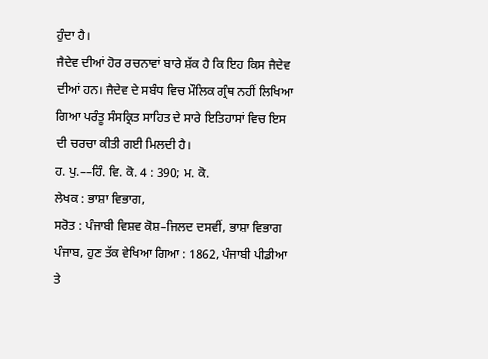ਹੁੰਦਾ ਹੈ।
ਜੈਦੇਵ ਦੀਆਂ ਹੋਰ ਰਚਨਾਵਾਂ ਬਾਰੇ ਸ਼ੱਕ ਹੈ ਕਿ ਇਹ ਕਿਸ ਜੈਦੇਵ ਦੀਆਂ ਹਨ। ਜੈਦੇਵ ਦੇ ਸਬੰਧ ਵਿਚ ਮੌਲਿਕ ਗ੍ਰੰਥ ਨਹੀਂ ਲਿਖਿਆ ਗਿਆ ਪਰੰਤੂ ਸੰਸਕ੍ਰਿਤ ਸਾਹਿਤ ਦੇ ਸਾਰੇ ਇਤਿਹਾਸਾਂ ਵਿਚ ਇਸ ਦੀ ਚਰਚਾ ਕੀਤੀ ਗਈ ਮਿਲਦੀ ਹੈ।
ਹ. ਪੁ.––ਹਿੰ. ਵਿ. ਕੋ. 4 : 390; ਮ. ਕੋ.
ਲੇਖਕ : ਭਾਸ਼ਾ ਵਿਭਾਗ,
ਸਰੋਤ : ਪੰਜਾਬੀ ਵਿਸ਼ਵ ਕੋਸ਼–ਜਿਲਦ ਦਸਵੀਂ, ਭਾਸ਼ਾ ਵਿਭਾਗ ਪੰਜਾਬ, ਹੁਣ ਤੱਕ ਵੇਖਿਆ ਗਿਆ : 1862, ਪੰਜਾਬੀ ਪੀਡੀਆ ਤੇ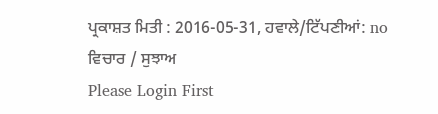ਪ੍ਰਕਾਸ਼ਤ ਮਿਤੀ : 2016-05-31, ਹਵਾਲੇ/ਟਿੱਪਣੀਆਂ: no
ਵਿਚਾਰ / ਸੁਝਾਅ
Please Login First